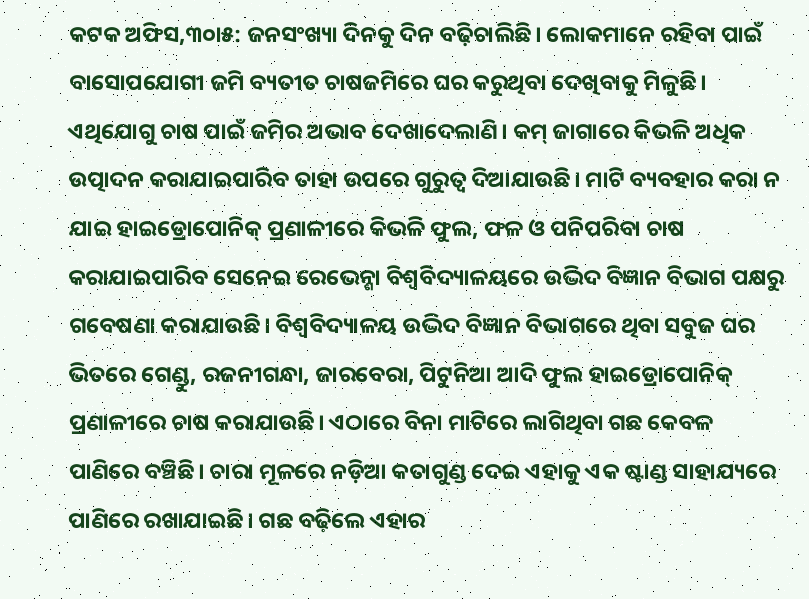କଟକ ଅଫିସ,୩୦ା୫: ଜନସଂଖ୍ୟା ଦିନକୁ ଦିନ ବଢ଼ିଚାଲିଛି। ଲୋକମାନେ ରହିବା ପାଇଁ ବାସୋପଯୋଗୀ ଜମି ବ୍ୟତୀତ ଚାଷଜମିରେ ଘର କରୁଥିବା ଦେଖିବାକୁ ମିଳୁଛି। ଏଥିଯୋଗୁ ଚାଷ ପାଇଁ ଜମିର ଅଭାବ ଦେଖାଦେଲାଣି। କମ୍ ଜାଗାରେ କିଭଳି ଅଧିକ ଉତ୍ପାଦନ କରାଯାଇପାରିବ ତାହା ଉପରେ ଗୁରୁତ୍ୱ ଦିଆଯାଉଛି। ମାଟି ବ୍ୟବହାର କରା ନ ଯାଇ ହାଇଡ୍ରୋପୋନିକ୍ ପ୍ରଣାଳୀରେ କିଭଳି ଫୁଲ, ଫଳ ଓ ପନିପରିବା ଚାଷ କରାଯାଇପାରିବ ସେନେଇ ରେଭେନ୍ଶା ବିଶ୍ୱବିଦ୍ୟାଳୟରେ ଉଦ୍ଭିଦ ବିଜ୍ଞାନ ବିଭାଗ ପକ୍ଷରୁ ଗବେଷଣା କରାଯାଉଛି। ବିଶ୍ୱବିଦ୍ୟାଳୟ ଉଦ୍ଭିଦ ବିଜ୍ଞାନ ବିଭାଗରେ ଥିବା ସବୁଜ ଘର ଭିତରେ ଗେଣ୍ଡୁ, ରଜନୀଗନ୍ଧା, ଜାରବେରା, ପିଟୁନିଆ ଆଦି ଫୁଲ ହାଇଡ୍ରୋପୋନିକ୍ ପ୍ରଣାଳୀରେ ଚାଷ କରାଯାଉଛି। ଏଠାରେ ବିନା ମାଟିରେ ଲାଗିଥିବା ଗଛ କେବଳ ପାଣିରେ ବଞ୍ଚିଛି। ଚାରା ମୂଳରେ ନଡ଼ିଆ କତାଗୁଣ୍ଡ ଦେଇ ଏହାକୁ ଏକ ଷ୍ଟାଣ୍ଡ ସାହାଯ୍ୟରେ ପାଣିରେ ରଖାଯାଇଛି। ଗଛ ବଢ଼ିଲେ ଏହାର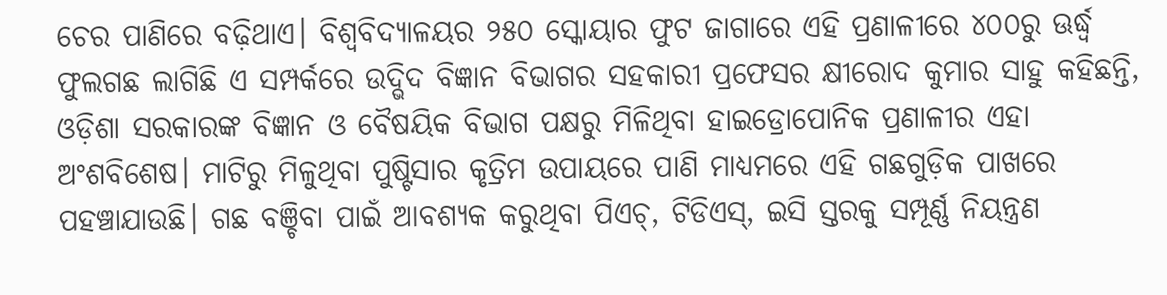ଚେର ପାଣିରେ ବଢ଼ିଥାଏ। ବିଶ୍ୱବିଦ୍ୟାଳୟର ୨୫୦ ସ୍କୋୟାର ଫୁଟ ଜାଗାରେ ଏହି ପ୍ରଣାଳୀରେ ୪୦୦ରୁ ଊର୍ଦ୍ଧ୍ୱ ଫୁଲଗଛ ଲାଗିଛି ଏ ସମ୍ପର୍କରେ ଉଦ୍ଭିଦ ବିଜ୍ଞାନ ବିଭାଗର ସହକାରୀ ପ୍ରଫେସର କ୍ଷୀରୋଦ କୁମାର ସାହୁ କହିଛନ୍ତି, ଓଡ଼ିଶା ସରକାରଙ୍କ ବିଜ୍ଞାନ ଓ ବୈଷୟିକ ବିଭାଗ ପକ୍ଷରୁ ମିଳିଥିବା ହାଇଡ୍ରୋପୋନିକ ପ୍ରଣାଳୀର ଏହା ଅଂଶବିଶେଷ। ମାଟିରୁ ମିଳୁଥିବା ପୁଷ୍ଟିସାର କୃତ୍ରିମ ଉପାୟରେ ପାଣି ମାଧ୍ୟମରେ ଏହି ଗଛଗୁଡ଼ିକ ପାଖରେ ପହଞ୍ଚାଯାଉଛି। ଗଛ ବଞ୍ଚିବା ପାଇଁ ଆବଶ୍ୟକ କରୁଥିବା ପିଏଚ୍, ଟିଡିଏସ୍, ଇସି ସ୍ତରକୁ ସମ୍ପୂର୍ଣ୍ଣ ନିୟନ୍ତ୍ରଣ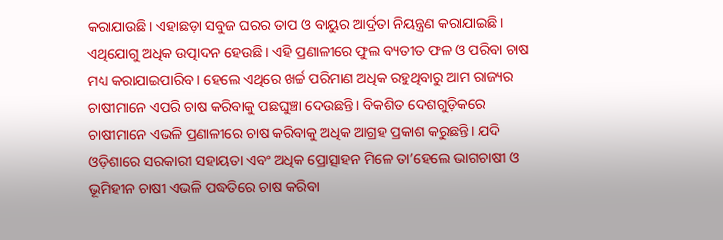କରାଯାଉଛି। ଏହାଛଡ଼ା ସବୁଜ ଘରର ତାପ ଓ ବାୟୁର ଆର୍ଦ୍ରତା ନିୟନ୍ତ୍ରଣ କରାଯାଇଛି। ଏଥିଯୋଗୁ ଅଧିକ ଉତ୍ପାଦନ ହେଉଛି। ଏହି ପ୍ରଣାଳୀରେ ଫୁଲ ବ୍ୟତୀତ ଫଳ ଓ ପରିବା ଚାଷ ମଧ୍ୟ କରାଯାଇପାରିବ। ହେଲେ ଏଥିରେ ଖର୍ଚ୍ଚ ପରିମାଣ ଅଧିକ ରହୁଥିବାରୁ ଆମ ରାଜ୍ୟର ଚାଷୀମାନେ ଏପରି ଚାଷ କରିବାକୁ ପଛଘୁଞ୍ଚା ଦେଉଛନ୍ତି। ବିକଶିତ ଦେଶଗୁଡ଼ିକରେ ଚାଷୀମାନେ ଏଭଳି ପ୍ରଣାଳୀରେ ଚାଷ କରିବାକୁ ଅଧିକ ଆଗ୍ରହ ପ୍ରକାଶ କରୁଛନ୍ତି। ଯଦି ଓଡ଼ିଶାରେ ସରକାରୀ ସହାୟତା ଏବଂ ଅଧିକ ପ୍ରୋତ୍ସାହନ ମିଳେ ତା’ହେଲେ ଭାଗଚାଷୀ ଓ ଭୂମିହୀନ ଚାଷୀ ଏଭଳି ପଦ୍ଧତିରେ ଚାଷ କରିବା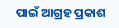ପାଇଁ ଆଗ୍ରହ ପ୍ରକାଶ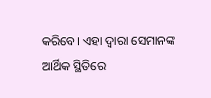କରିବେ। ଏହା ଦ୍ୱାରା ସେମାନଙ୍କ ଆର୍ଥିକ ସ୍ଥିତିରେ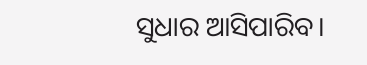ସୁଧାର ଆସିପାରିବ।